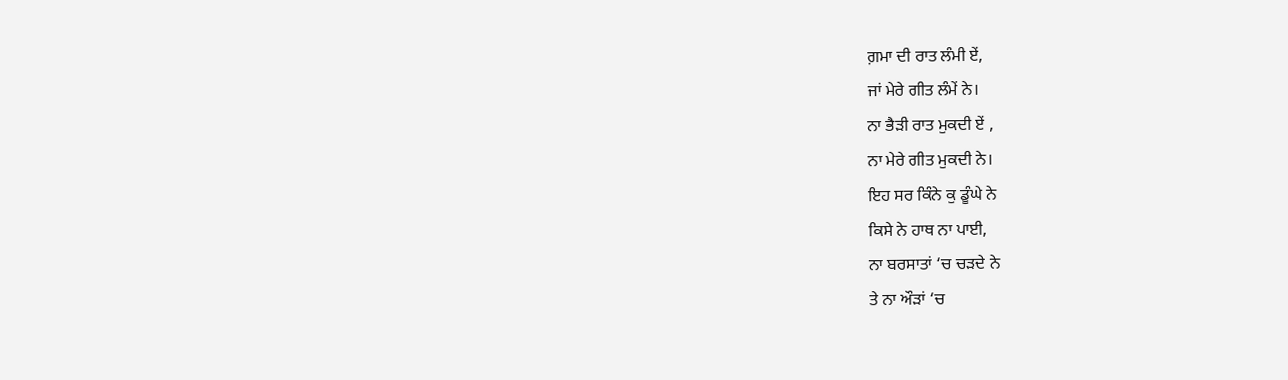ਗ਼ਮਾ ਦੀ ਰਾਤ ਲੰਮੀ ਏਂ,
ਜਾਂ ਮੇਰੇ ਗੀਤ ਲੰਮੇਂ ਨੇ।
ਨਾ ਭੈੜੀ ਰਾਤ ਮੁਕਦੀ ਏਂ ,
ਨਾ ਮੇਰੇ ਗੀਤ ਮੁਕਦੀ ਨੇ।
ਇਹ ਸਰ ਕਿੰਨੇ ਕੁ ਡੂੰਘੇ ਨੇ
ਕਿਸੇ ਨੇ ਹਾਥ ਨਾ ਪਾਈ,
ਨਾ ਬਰਸਾਤਾਂ ‘ਚ ਚੜਦੇ ਨੇ
ਤੇ ਨਾ ਔੜਾਂ ‘ਚ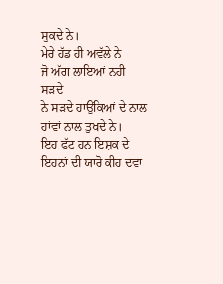ਸੁਕਦੇ ਨੇ।
ਮੇਰੇ ਹੱਡ ਹੀ ਅਵੱਲੇ ਨੇ
ਜੋ ਅੱਗ ਲਾਇਆਂ ਨਹੀ ਸੜਦੇ
ਨੇ ਸੜਦੇ ਹਾਉਂਕਿਆਂ ਦੇ ਨਾਲ
ਹਾਂਵਾਂ ਨਾਲ ਤੁਖਦੇ ਨੇ।
ਇਹ ਫੱਟ ਹਨ ਇਸ਼ਕ ਦੇ
ਇਹਨਾਂ ਦੀ ਯਾਰੋ ਕੀਹ ਦਵਾ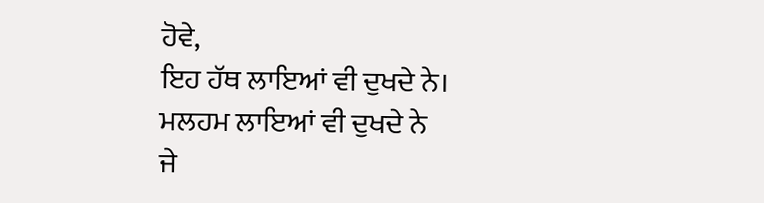ਹੋਵੇ,
ਇਹ ਹੱਥ ਲਾਇਆਂ ਵੀ ਦੁਖਦੇ ਨੇ।
ਮਲਹਮ ਲਾਇਆਂ ਵੀ ਦੁਖਦੇ ਨੇ
ਜੇ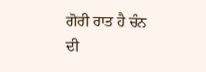ਗੋਰੀ ਰਾਤ ਹੈ ਚੰਨ ਦੀ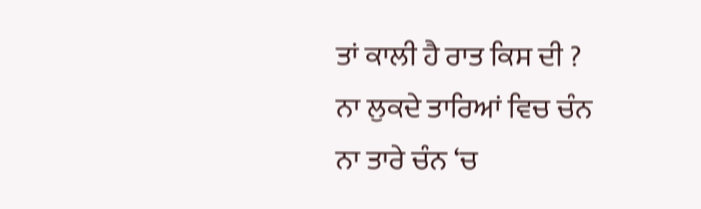ਤਾਂ ਕਾਲੀ ਹੈ ਰਾਤ ਕਿਸ ਦੀ ?
ਨਾ ਲੁਕਦੇ ਤਾਰਿਆਂ ਵਿਚ ਚੰਨ
ਨਾ ਤਾਰੇ ਚੰਨ ‘ਚ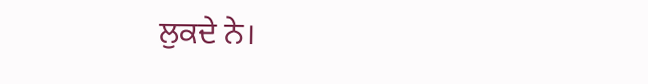ਲੁਕਦੇ ਨੇ।